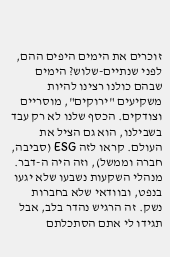זוכרים את הימים היפים ההם, לפני שנתיים-שלוש? הימים שבהם כולנו רצינו להיות משקיעים "ירוקים", מוסריים וצודקים. הכסף שלנו לא רק עבד בשבילנו, הוא גם הציל את העולם. קראו לזה ESG (סביבה, חברה וממשל), וזה היה ה-דבר. מנהלי השקעות נשבעו שלא יגעו בנפט, ובוודאי שלא בחברות נשק. זה הרגיש נהדר בלב, אבל תגידו לי אתם הסתכלתם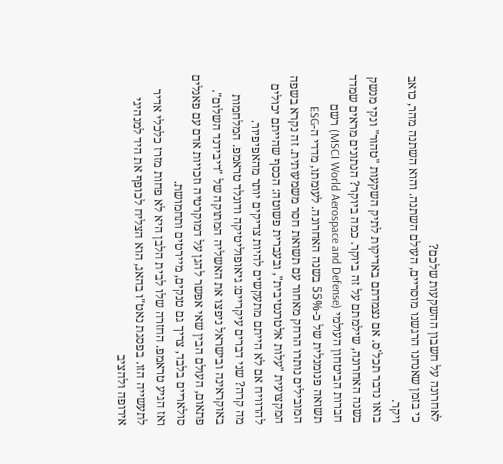לאחרונה על חשבון ההשקעות שלכם?
כי בזמן שאנחנו הרגשנו מוסריים, העולם השתנה. והוא השתנה מהר, כואב ויקר.
בואו נדבר תכל'ס. אם נצמדתם באדיקות לתיק השקעות "טהור" ונקי מנשק בשנה האחרונה, שילמתם על זה ביוקר. כמה ביוקר? הנתונים מראים שמדד חברות הביטחון העולמי (MSCI World Aerospace and Defense) רשם תשואה פנומנלית של כ-55% בשנה האחרונה. לעומתו, מדדי ה-ESG המובילים נותרו הרחק מאחור עם תשואת חסר משמעותית. זה נקרא בשפה המקצועית "עלות אלטרנטיבית", ובעברית פשוטה: הכסף שהייתם יכולים להרוויח אם לא הייתם מתעקשים להיות צדיקים יותר מהאפיפיור.
מה קרה? שני דברים עיקריים: גיאופוליטיקה ודונלד טראמפ. המלחמות באוקראינה ובישראל ניפצו את האשליה המתוקה של "דיבידנד השלום". פתאום, העולם הבין שאי אפשר להגן על דמוקרטיה וזכויות אדם עם פאנלים סולאריים בלבד, צריך גם טנקים, מיירטים ותחמושת.
ואז הגיע טראמפ. החזרה שלו לבית הלבן היא לא פחות מזרז כלכלי אדיר לתעשייה הזו. בפסגת נאט"ו בהאג, הוא הצליח לכופף את היד למנהיגי אירופה ולהציב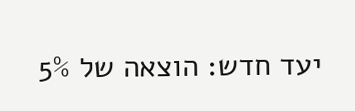יעד חדש: הוצאה של 5%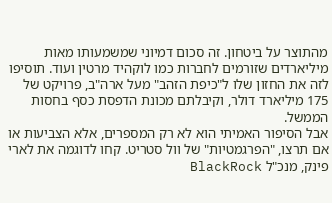מהתוצר על ביטחון. זה סכום דמיוני שמשמעותו מאות מיליארדים שזורמים לחברות כמו לוקהיד מרטין ועוד. תוסיפו לזה את החזון שלו ל"כיפת הזהב" מעל ארה"ב, פרויקט של 175 מיליארד דולר, וקיבלתם מכונת הדפסת כסף בחסות הממשל.
אבל הסיפור האמיתי הוא לא רק המספרים, אלא הצביעות או אם תרצו, "הפרגמטיות" של וול סטריט. קחו לדוגמה את לארי פינק, מנכ"ל BlackRock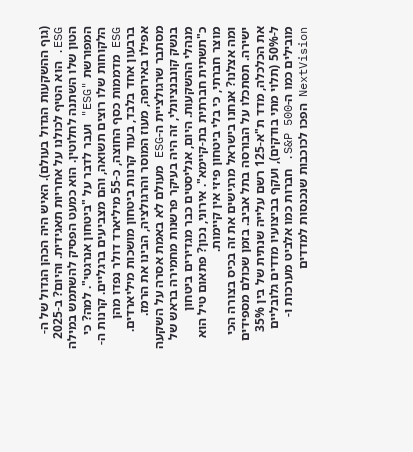(גוף ההשקעות הגדול בעולם). האיש היה הכהן הגדול של ה-ESG. הוא הטיף לכולנו על אחריות תאגידית. והיום? ב-2025 הטון שלו השתנה לחלוטין. הוא כמעט הפסיק להשתמש במילה המפורשת "ESG" ועבר לדבר על "ביטחון אנרגטי". למה? כי הלקוחות שלו רוצים תשואה, והם מצביעים ברגליים. קרנות ה-ESG מדממות כסף החוצה, כ-55 מיליארד דולר נפדו מהן ברבעון אחד בלבד, בעוד קרנות ביטחון מושכות מיליארדים.
אפילו באירופה, מעוז המוסר והרגולציה, הבינו את הרמז. מסתבר שרגולציית ה-ESG מעולם לא באמת אסרה על השקעה בנשק קונבנציונלי, זה היה בעיקר פרשנות מחמירה בראש של מנהלי ההשקעות. היום, אנליסטים כבר מגדירים ביטחון כ"תשתית חברתית בת-קיימא". אירוני, נכון? פתאום טיל הוא מוצר חברתי, כי בלי ביטחון פיזי אין קיימות.
ומה אצלנו? אנחנו בישראל מרגישים את זה בכיס בצורה הכי ישירה. תסתכלו על הבורסה בתל אביב. בזמן שכולם מספידים את הכלכלה, מדד ת"א-125 רשם עלייה שנתית של בין 35% ל-50% (תלוי מתי בודקים), ועקף בביצועיו מדדים גלובליים מובילים כמו ה-S&P 500. חברות כמו אלביט מערכות ו-NextVision הפכו לכוכבות שנכנסות למדדים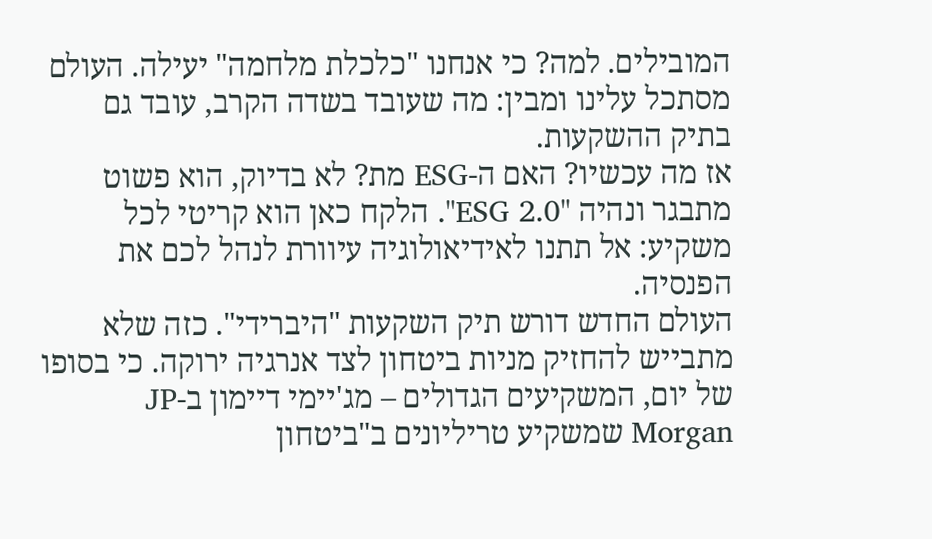המובילים. למה? כי אנחנו "כלכלת מלחמה" יעילה. העולם מסתכל עלינו ומבין: מה שעובד בשדה הקרב, עובד גם בתיק ההשקעות.
אז מה עכשיו? האם ה-ESG מת? לא בדיוק, הוא פשוט מתבגר ונהיה "ESG 2.0". הלקח כאן הוא קריטי לכל משקיע: אל תתנו לאידיאולוגיה עיוורת לנהל לכם את הפנסיה.
העולם החדש דורש תיק השקעות "היברידי". כזה שלא מתבייש להחזיק מניות ביטחון לצד אנרגיה ירוקה. כי בסופו של יום, המשקיעים הגדולים – מג'יימי דיימון ב-JP Morgan שמשקיע טריליונים ב"ביטחון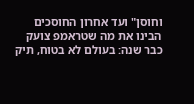וחוסן" ועד אחרון החוסכים הבינו את מה שטראמפ צועק כבר שנה: בעולם לא בטוח, תיק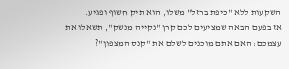השקעות ללא "כיפת ברזל" משלו, הוא תיק חשוף ופגיע.
אז בפעם הבאה שמציעים לכם קרן "נקייה מנשק", תשאלו את עצמכם: האם אתם מוכנים לשלם את "קנס המצפון"?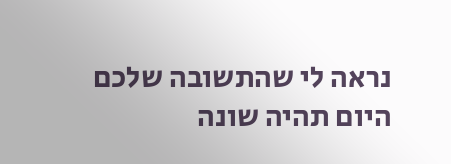נראה לי שהתשובה שלכם היום תהיה שונה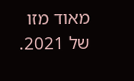מאוד מזו של 2021.